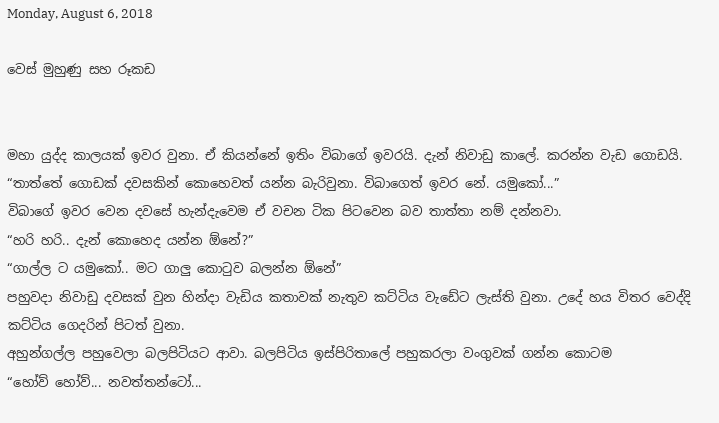Monday, August 6, 2018

වෙස් මුහුණු සහ රූකඩ


මහා යුද්ද කාලයක් ඉවර වුනා. ඒ කියන්නේ ඉතිං විබාගේ ඉවරයි. දැන් නිවාඩු කාලේ. කරන්න වැඩ ගොඩයි.
“තාත්තේ ගොඩක් දවසකින් කොහෙවත් යන්න බැරිවුනා. විබාගෙත් ඉවර නේ. යමුකෝ...”
විබාගේ ඉවර වෙන දවසේ හැන්දැවෙම ඒ වචන ටික පිටවෙන බව තාත්තා නම් දන්නවා.
“හරි හරි.. දැන් කොහෙද යන්න ඕනේ?”
“ගාල්ල ට යමුකෝ.. මට ගාලු කොටුව බලන්න ඕනේ”
පහුවදා නිවාඩු දවසක් වුන හින්දා වැඩිය කතාවක් නැතුව කට්ටිය වැඩේට ලැස්ති වුනා. උදේ හය විතර වෙද්දි කට්ටිය ගෙදරින් පිටත් වුනා.
අහුන්ගල්ල පහුවෙලා බලපිටියට ආවා. බලපිටිය ඉස්පිරිතාලේ පහුකරලා වංගුවක් ගන්න කොටම
“හෝව් හෝව්... නවත්තන්ටෝ...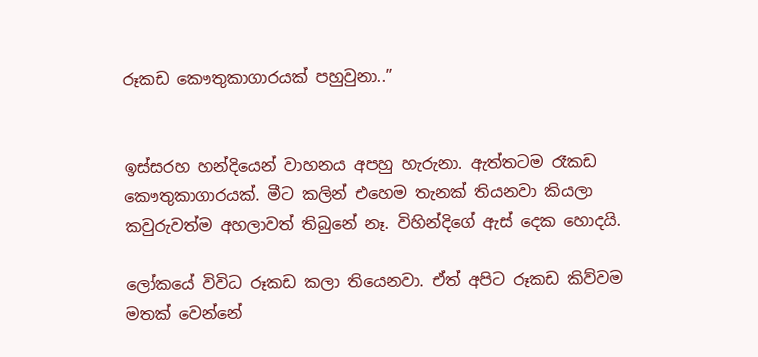රූකඩ කෞතුකාගාරයක් පහුවුනා..”


ඉස්සරහ හන්දියෙන් වාහනය අපහු හැරුනා. ඇත්තටම රෑකඩ කෞතුකාගාරයක්. මීට කලින් එහෙම තැනක් තියනවා කියලා කවුරුවත්ම අහලාවත් තිබුනේ නෑ. විහින්දිගේ ඇස් දෙක හොදයි.

ලෝකයේ විවිධ රූකඩ කලා තියෙනවා. ඒත් අපිට රූකඩ කිව්වම මතක් වෙන්නේ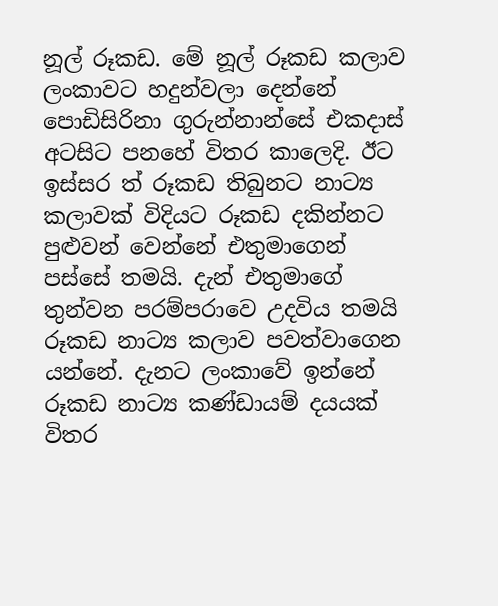නූල් රූකඩ. මේ නූල් රූකඩ කලාව ලංකාවට හදුන්වලා දෙන්නේ පොඩිසිරිනා ගුරුන්නාන්සේ එකදාස් අටසිට පනහේ විතර කාලෙදි. ඊට ඉස්සර ත් රූකඩ තිබුනට නාට්‍ය කලාවක් විදියට රූකඩ දකින්නට පුළුවන් වෙන්නේ එතුමාගෙන් පස්සේ තමයි. දැන් එතුමාගේ තුන්වන පරම්පරාවෙ උදවිය තමයි රූකඩ නාට්‍ය කලාව පවත්වාගෙන යන්නේ. දැනට ලංකාවේ ඉන්නේ රූකඩ නාට්‍ය කණ්ඩායම් දයයක් විතර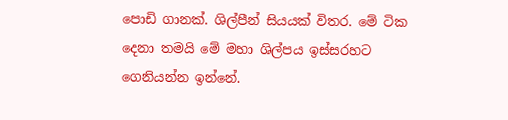පොඩි ගානක්. ශිල්පීන් සියයක් විතර. මේ ටික දෙනා තමයි මේ මහා ශිල්පය ඉස්සරහට ගෙනියන්න ඉන්නේ.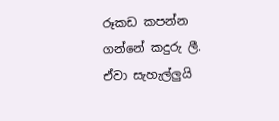රූකඩ කපන්න ගන්නේ කදුරු ලී. ඒවා සැහැල්ලුයි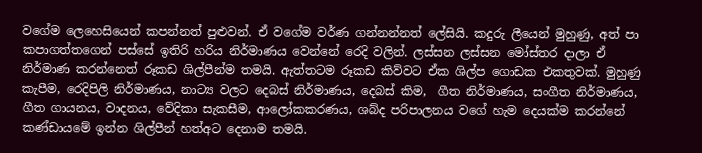වගේම ලෙහෙසියෙන් කපන්නත් පුළුවන්. ඒ වගේම වර්ණ ගන්නන්නත් ලේසියි. කදුරු ලීයෙන් මුහුණු, අත් පා කපාගත්තගෙන් පස්සේ ඉතිරි හරිය නිර්මාණය වෙන්නේ රෙදි වලින්. ලස්සන ලස්සන මෝස්තර දාලා ඒ නිර්මාණ කරන්නෙත් රූකඩ ශිල්පීන්ම තමයි. ඇත්තටම රූකඩ කිව්වට ඒක ශිල්ප ගොඩක එකතුවක්. මුහුණු කැපීම, රෙදිපිලි නිර්මාණය, නාට්‍ය වලට දෙබස් නිර්මාණය, දෙබස් කිම,  ගීත නිර්මාණය, සංගීත නිර්මාණය, ගීත ගායනය, වාදනය, වේදිකා සැකසීම, ආලෝකකරණය, ශබ්ද පරිපාලනය වගේ හැම දෙයක්ම කරන්නේ කණ්ඩායමේ ඉන්න ශිල්පීන් හත්අට දෙනාම තමයි.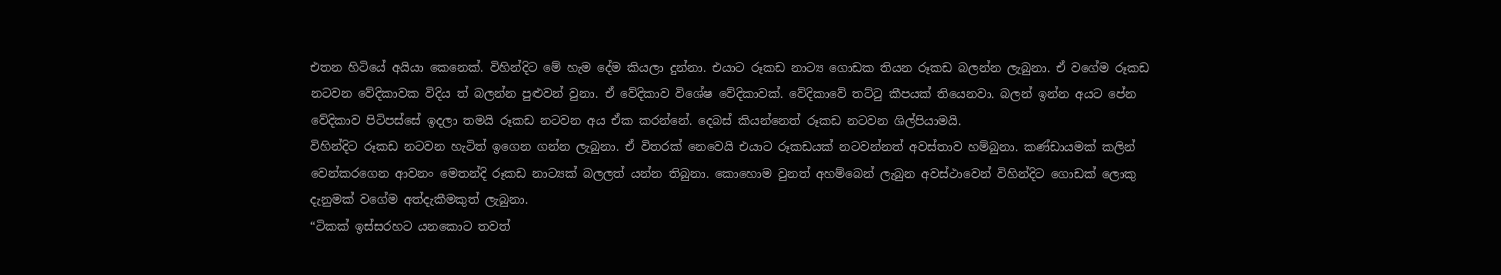එතන හිටියේ අයියා කෙනෙක්. විහින්දිට මේ හැම දේම කියලා දුන්නා. එයාට රූකඩ නාට්‍ය ගොඩක තියන රූකඩ බලන්න ලැබුනා. ඒ වගේම රූකඩ නටවන වේදිකාවක විදිය ත් බලන්න පුළුවන් වුනා. ඒ වේදිකාව විශේෂ වේදිකාවක්. වේදිකාවේ තට්ටු කීපයක් තියෙනවා. බලන් ඉන්න අයට පේන වේදිකාව පිටිපස්සේ ඉදලා තමයි රූකඩ නටවන අය ඒක කරන්නේ. දෙබස් කියන්නෙත් රූකඩ නටවන ශිල්පියාමයි.
විහින්දිට රූකඩ නටවන හැටිත් ඉගෙන ගන්න ලැබුනා. ඒ විතරක් නෙවෙයි එයාට රූකඩයක් නටවන්නත් අවස්තාව හම්බුනා. කණ්ඩායමක් කලින් වෙන්කරගෙන ආවනං මෙතන්දි රූකඩ නාට්‍යක් බලලත් යන්න තිබුනා. කොහොම වුනත් අහම්බෙන් ලැබුන අවස්ථාවෙන් විහින්දිට ගොඩක් ලොකු දැනුමක් වගේම අත්දැකීමකුත් ලැබුනා.
“ටිකක් ඉස්සරහට යනකොට තවත්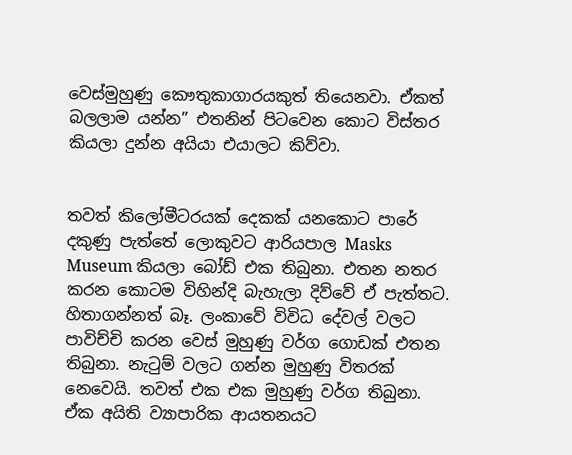වෙස්මුහුණු කෞතුකාගාරයකුත් තියෙනවා. ඒකත් බලලාම යන්න” එතනින් පිටවෙන කොට විස්තර කියලා දුන්න අයියා එයාලට කිව්වා.


තවත් කිලෝමීටරයක් දෙකක් යනකොට පාරේ දකුණු පැත්තේ ලොකුවට ආරියපාල Masks Museum කියලා බෝඩ් එක තිබුනා. එතන නතර කරන කොටම විහින්දි බැහැලා දිව්වේ ඒ පැත්තට. හිතාගන්නත් බෑ. ලංකාවේ විවිධ දේවල් වලට පාවිච්චි කරන වෙස් මුහුණු වර්ග ගොඩක් එතන තිබුනා. නැටුම් වලට ගන්න මුහුණු විතරක් නෙවෙයි. තවත් එක එක මුහුණු වර්ග තිබුනා. ඒක අයිති ව්‍යාපාරික ආයතනයට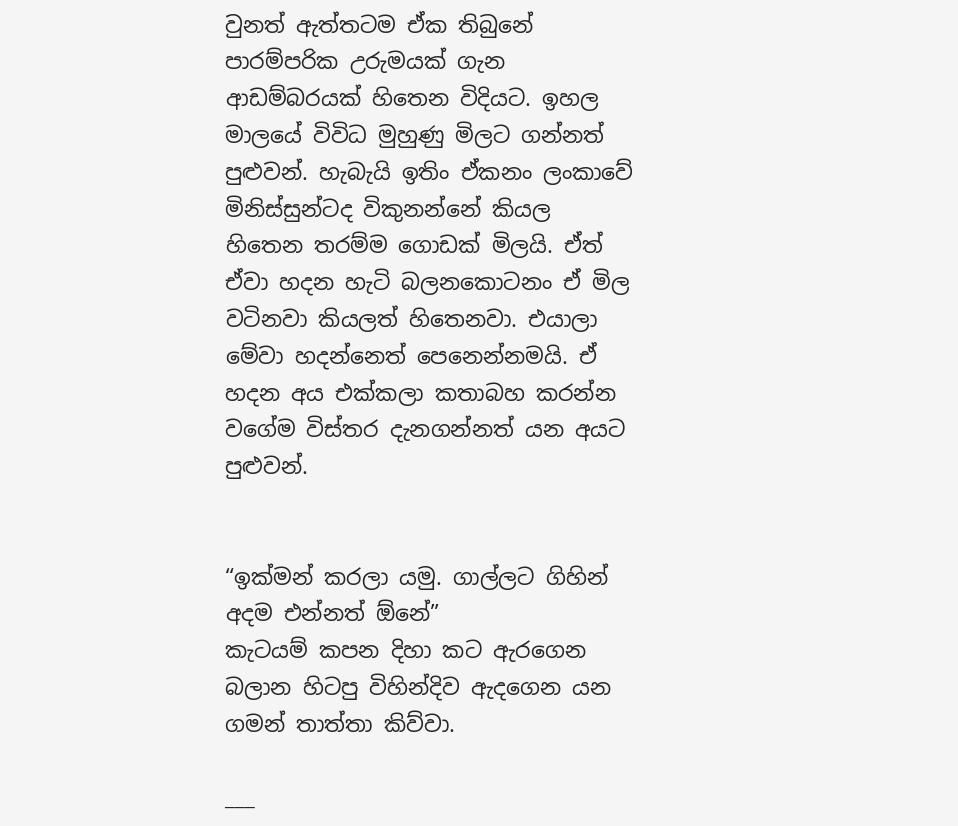වුනත් ඇත්තටම ඒක තිබුනේ පාරම්පරික උරුමයක් ගැන ආඩම්බරයක් හිතෙන විදියට. ඉහල මාලයේ විවිධ මුහුණු මිලට ගන්නත් පුළුවන්. හැබැයි ඉතිං ඒකනං ලංකාවේ මිනිස්සුන්ටද විකුනන්නේ කියල හිතෙන තරම්ම ගොඩක් මිලයි. ඒත් ඒවා හදන හැටි බලනකොටනං ඒ මිල වටිනවා කියලත් හිතෙනවා. එයාලා මේවා හදන්නෙත් පෙනෙන්නමයි. ඒ හදන අය එක්කලා කතාබහ කරන්න වගේම විස්තර දැනගන්නත් යන අයට පුළුවන්.


“ඉක්මන් කරලා යමු. ගාල්ලට ගිහින් අදම එන්නත් ඕනේ”
කැටයම් කපන දිහා කට ඇරගෙන බලාන හිටපු විහින්දිව ඇදගෙන යන ගමන් තාත්තා කිව්වා.

___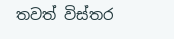තවත් විස්තර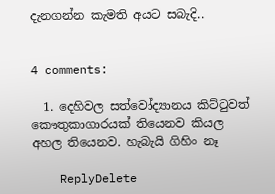දැනගන්න කැමති අයට සබැදි..


4 comments:

  1. දෙහිවල සත්වෝද්‍යානය කිට්ටුවත් කෞතුකාගාරයක් තියෙනව කියල අහල තියෙනව. හැබැයි ගිහිං නෑ

    ReplyDelete